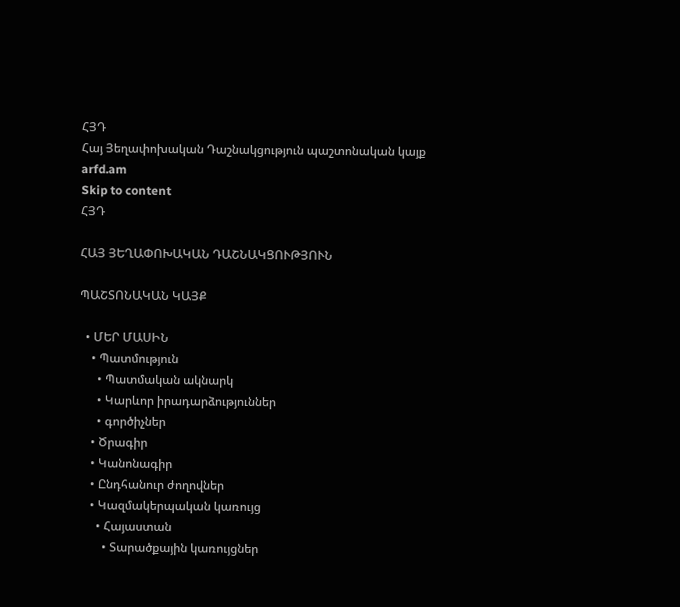ՀՅԴ
Հայ Յեղափոխական Դաշնակցություն պաշտոնական կայք arfd.am
Skip to content
ՀՅԴ

ՀԱՅ ՅԵՂԱՓՈԽԱԿԱՆ ԴԱՇՆԱԿՑՈՒԹՅՈՒՆ

ՊԱՇՏՈՆԱԿԱՆ ԿԱՅՔ

  • ՄԵՐ ՄԱՍԻՆ
    • Պատմություն
      • Պատմական ակնարկ
      • Կարևոր իրադարձություններ
      • գործիչներ
    • Ծրագիր
    • Կանոնագիր
    • Ընդհանուր ժողովներ
    • Կազմակերպական կառույց
      • Հայաստան
        • Տարածքային կառույցներ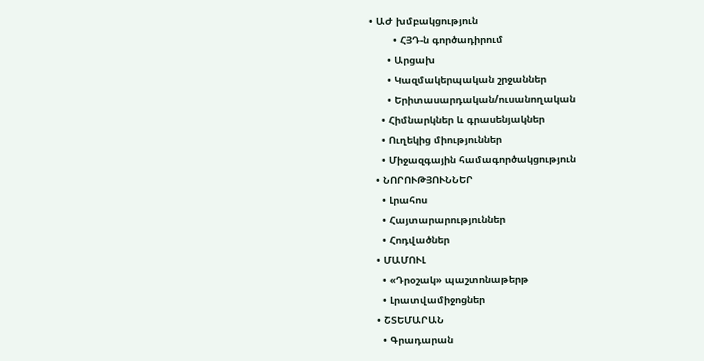• ԱԺ խմբակցություն
        • ՀՅԴ-ն գործադիրում
      • Արցախ
      • Կազմակերպական շրջաններ
      • Երիտասարդական/ուսանողական
    • Հիմնարկներ և գրասենյակներ
    • Ուղեկից միություններ
    • Միջազգային համագործակցություն
  • ՆՈՐՈՒԹՅՈՒՆՆԵՐ
    • Լրահոս
    • Հայտարարություններ
    • Հոդվածներ
  • ՄԱՄՈՒԼ
    • «Դրօշակ» պաշտոնաթերթ
    • Լրատվամիջոցներ
  • ՇՏԵՄԱՐԱՆ
    • Գրադարան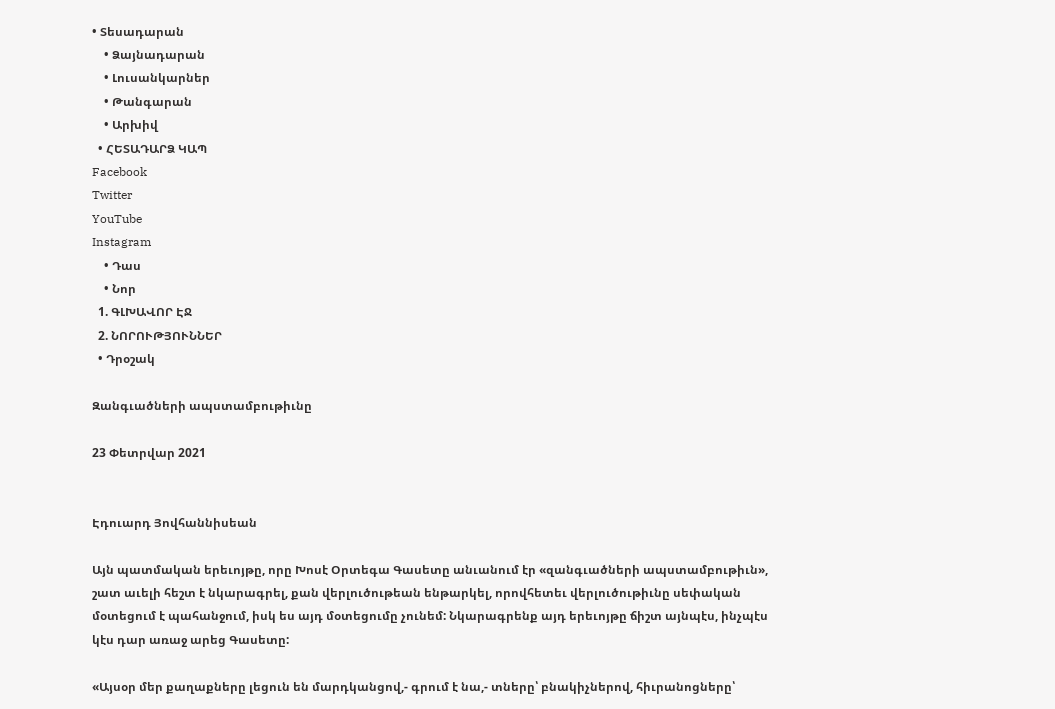• Տեսադարան
    • Ձայնադարան
    • Լուսանկարներ
    • Թանգարան
    • Արխիվ
  • ՀԵՏԱԴԱՐՁ ԿԱՊ
Facebook
Twitter
YouTube
Instagram
    • Դաս
    • Նոր
  1. ԳԼԽԱՎՈՐ ԷՋ
  2. ՆՈՐՈՒԹՅՈՒՆՆԵՐ
  • Դրօշակ

Զանգւածների ապստամբութիւնը

23 Փետրվար 2021


Էդուարդ Յովհաննիսեան

Այն պատմական երեւոյթը, որը Խոսէ Օրտեգա Գասետը անւանում էր «զանգւածների ապստամբութիւն», շատ աւելի հեշտ է նկարագրել, քան վերլուծութեան ենթարկել, որովհետեւ վերլուծութիւնը սեփական մօտեցում է պահանջում, իսկ ես այդ մօտեցումը չունեմ: Նկարագրենք այդ երեւոյթը ճիշտ այնպէս, ինչպէս կէս դար առաջ արեց Գասետը:

«Այսօր մեր քաղաքները լեցուն են մարդկանցով,- գրում է նա,- տները՝ բնակիչներով, հիւրանոցները՝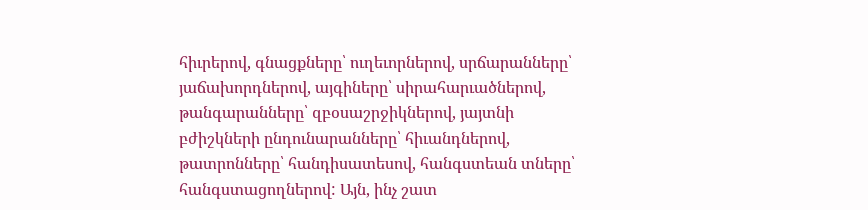հիւրերով, գնացքները՝ ուղեւորներով, սրճարանները՝ յաճախորդներով, այգիները՝ սիրահարւածներով, թանգարանները՝ զբօսաշրջիկներով, յայտնի բժիշկների ընդունարանները՝ հիւանդներով, թատրոնները՝ հանդիսատեսով, հանգստեան տները՝ հանգստացողներով: Այն, ինչ շատ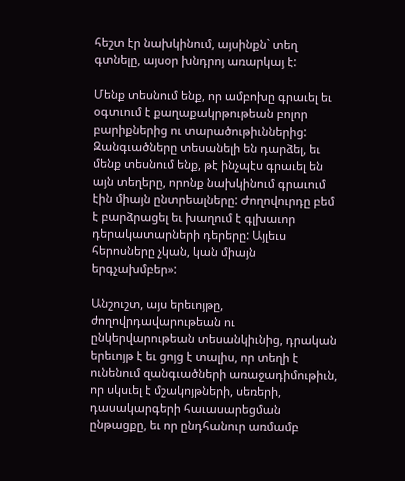հեշտ էր նախկինում, այսինքն` տեղ գտնելը, այսօր խնդրոյ առարկայ է:

Մենք տեսնում ենք, որ ամբոխը գրաւել եւ օգտւում է քաղաքակրթութեան բոլոր բարիքներից ու տարածութիւններից: Զանգւածները տեսանելի են դարձել, եւ մենք տեսնում ենք, թէ ինչպէս գրաւել են այն տեղերը, որոնք նախկինում գրաւում էին միայն ընտրեալները: Ժողովուրդը բեմ է բարձրացել եւ խաղում է գլխաւոր դերակատարների դերերը: Այլեւս հերոսները չկան, կան միայն երգչախմբեր»:

Անշուշտ, այս երեւոյթը, ժողովրդավարութեան ու ընկերվարութեան տեսանկիւնից, դրական երեւոյթ է եւ ցոյց է տալիս, որ տեղի է ունենում զանգւածների առաջադիմութիւն, որ սկսւել է մշակոյթների, սեռերի, դասակարգերի հաւասարեցման ընթացքը, եւ որ ընդհանուր առմամբ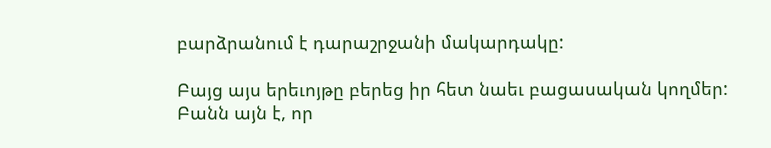բարձրանում է դարաշրջանի մակարդակը:

Բայց այս երեւոյթը բերեց իր հետ նաեւ բացասական կողմեր: Բանն այն է, որ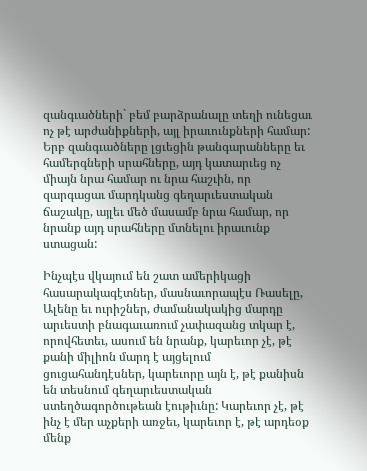զանգւածների` բեմ բարձրանալը տեղի ունեցաւ ոչ թէ արժանիքների, այլ իրաւունքների համար: Երբ զանգւածները լցւեցին թանգարանները եւ համերգների սրահները, այդ կատարւեց ոչ միայն նրա համար ու նրա հաշւին, որ զարգացաւ մարդկանց գեղարւեստական ճաշակը, այլեւ մեծ մասամբ նրա համար, որ նրանք այդ սրահները մտնելու իրաւունք ստացան:

Ինչպէս վկայում են շատ ամերիկացի հասարակագէտներ, մասնաւորապէս Ռասելը, Ալենը եւ ուրիշներ, ժամանակակից մարդը արւեստի բնագաւառում չափազանց տկար է, որովհետեւ, ասում են նրանք, կարեւոր չէ, թէ քանի միլիոն մարդ է այցելում ցուցահանդէսներ, կարեւորը այն է, թէ քանիսն են տեսնում գեղարւեստական ստեղծագործութեան էութիւնը: Կարեւոր չէ, թէ ինչ է մեր աչքերի առջեւ, կարեւոր է, թէ արդեօք մենք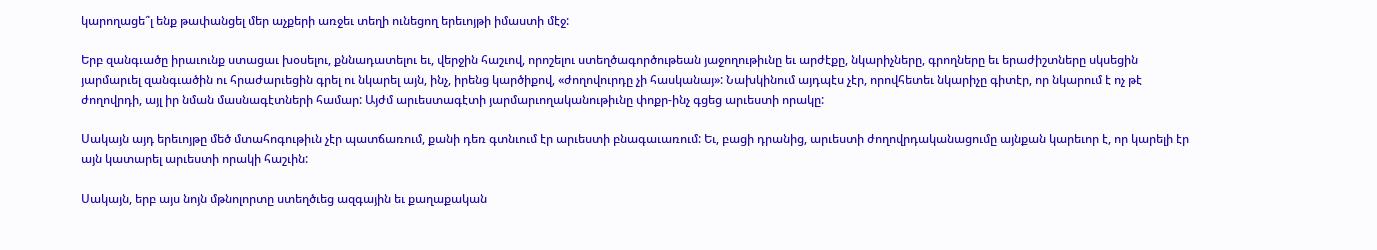կարողացե՞լ ենք թափանցել մեր աչքերի առջեւ տեղի ունեցող երեւոյթի իմաստի մէջ:

Երբ զանգւածը իրաւունք ստացաւ խօսելու, քննադատելու եւ, վերջին հաշւով, որոշելու ստեղծագործութեան յաջողութիւնը եւ արժէքը, նկարիչները, գրողները եւ երաժիշտները սկսեցին յարմարւել զանգւածին ու հրաժարւեցին գրել ու նկարել այն, ինչ, իրենց կարծիքով, «ժողովուրդը չի հասկանայ»: Նախկինում այդպէս չէր, որովհետեւ նկարիչը գիտէր, որ նկարում է ոչ թէ ժողովրդի, այլ իր նման մասնագէտների համար: Այժմ արւեստագէտի յարմարւողականութիւնը փոքր-ինչ գցեց արւեստի որակը:

Սակայն այդ երեւոյթը մեծ մտահոգութիւն չէր պատճառում, քանի դեռ գտնւում էր արւեստի բնագաւառում: Եւ, բացի դրանից, արւեստի ժողովրդականացումը այնքան կարեւոր է, որ կարելի էր այն կատարել արւեստի որակի հաշւին:

Սակայն, երբ այս նոյն մթնոլորտը ստեղծւեց ազգային եւ քաղաքական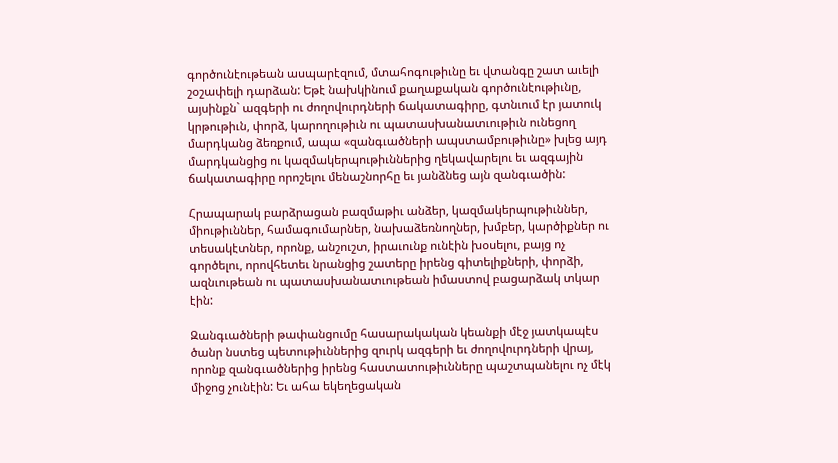գործունէութեան ասպարէզում, մտահոգութիւնը եւ վտանգը շատ աւելի շօշափելի դարձան: Եթէ նախկինում քաղաքական գործունէութիւնը, այսինքն` ազգերի ու ժողովուրդների ճակատագիրը, գտնւում էր յատուկ կրթութիւն, փորձ, կարողութիւն ու պատասխանատւութիւն ունեցող մարդկանց ձեռքում, ապա «զանգւածների ապստամբութիւնը» խլեց այդ մարդկանցից ու կազմակերպութիւններից ղեկավարելու եւ ազգային ճակատագիրը որոշելու մենաշնորհը եւ յանձնեց այն զանգւածին:

Հրապարակ բարձրացան բազմաթիւ անձեր, կազմակերպութիւններ, միութիւններ, համագումարներ, նախաձեռնողներ, խմբեր, կարծիքներ ու տեսակէտներ, որոնք, անշուշտ, իրաւունք ունէին խօսելու, բայց ոչ գործելու, որովհետեւ նրանցից շատերը իրենց գիտելիքների, փորձի, ազնւութեան ու պատասխանատւութեան իմաստով բացարձակ տկար էին:

Զանգւածների թափանցումը հասարակական կեանքի մէջ յատկապէս ծանր նստեց պետութիւններից զուրկ ազգերի եւ ժողովուրդների վրայ, որոնք զանգւածներից իրենց հաստատութիւնները պաշտպանելու ոչ մէկ միջոց չունէին: Եւ ահա եկեղեցական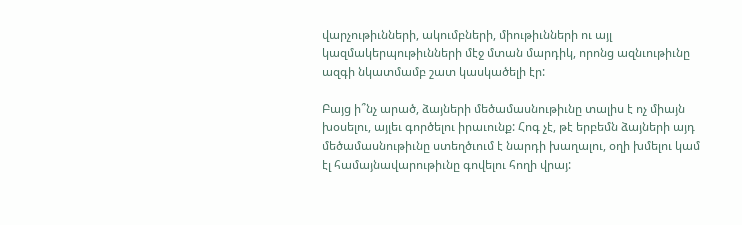վարչութիւնների, ակումբների, միութիւնների ու այլ կազմակերպութիւնների մէջ մտան մարդիկ, որոնց ազնւութիւնը ազգի նկատմամբ շատ կասկածելի էր:

Բայց ի՞նչ արած, ձայների մեծամասնութիւնը տալիս է ոչ միայն խօսելու, այլեւ գործելու իրաւունք: Հոգ չէ, թէ երբեմն ձայների այդ մեծամասնութիւնը ստեղծւում է նարդի խաղալու, օղի խմելու կամ էլ համայնավարութիւնը գովելու հողի վրայ: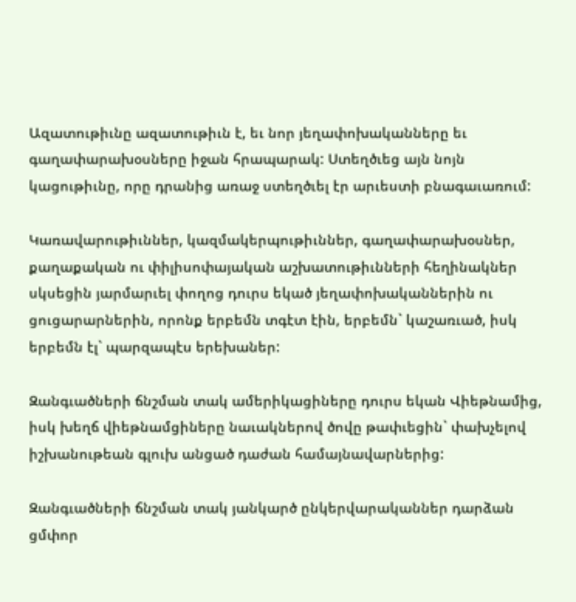Ազատութիւնը ազատութիւն է, եւ նոր յեղափոխականները եւ գաղափարախօսները իջան հրապարակ: Ստեղծւեց այն նոյն կացութիւնը, որը դրանից առաջ ստեղծւել էր արւեստի բնագաւառում:

Կառավարութիւններ, կազմակերպութիւններ, գաղափարախօսներ, քաղաքական ու փիլիսոփայական աշխատութիւնների հեղինակներ սկսեցին յարմարւել փողոց դուրս եկած յեղափոխականներին ու ցուցարարներին, որոնք երբեմն տգէտ էին, երբեմն` կաշառւած, իսկ երբեմն էլ` պարզապէս երեխաներ:

Զանգւածների ճնշման տակ ամերիկացիները դուրս եկան Վիեթնամից, իսկ խեղճ վիեթնամցիները նաւակներով ծովը թափւեցին` փախչելով իշխանութեան գլուխ անցած դաժան համայնավարներից:

Զանգւածների ճնշման տակ յանկարծ ընկերվարականներ դարձան ցմփոր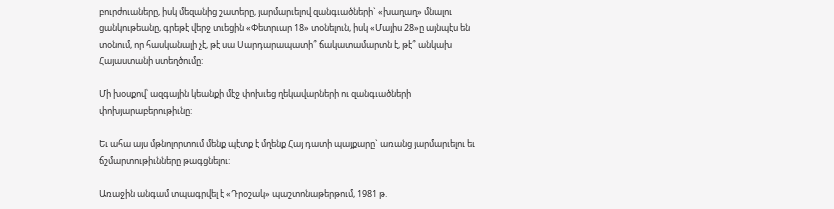բուրժուաները, իսկ մեզանից շատերը, յարմարւելով զանգւածների` «խաղաղ» մնալու ցանկութեանը, գրեթէ վերջ տւեցին «Փետրւար 18» տօնելուն, իսկ «Մայիս 28»ը այնպէս են տօնում, որ հասկանալի չէ, թէ սա Սարդարապատի՞ ճակատամարտն է, թէ՞ անկախ Հայաստանի ստեղծումը:

Մի խօսքով՝ ազգային կեանքի մէջ փոխւեց ղեկավարների ու զանգւածների փոխյարաբերութիւնը:

Եւ ահա այս մթնոլորտում մենք պէտք է մղենք Հայ դատի պայքարը` առանց յարմարւելու եւ ճշմարտութիւնները թագցնելու:

Առաջին անգամ տպագրվել է «Դրօշակ» պաշտոնաթերթում, 1981 թ.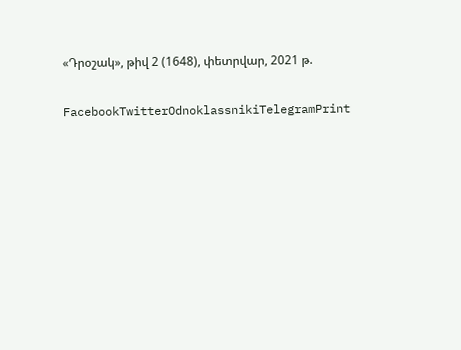«Դրօշակ», թիվ 2 (1648), փետրվար, 2021 թ.

FacebookTwitterOdnoklassnikiTelegramPrint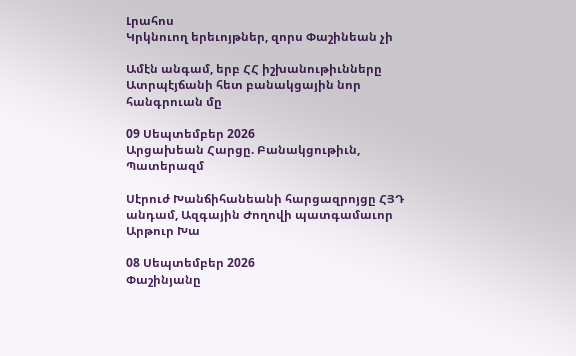Լրահոս
Կրկնուող երեւոյթներ, զորս Փաշինեան չի

Ամէն անգամ, երբ ՀՀ իշխանութիւնները Ատրպէյճանի հետ բանակցային նոր հանգրուան մը

09 Սեպտեմբեր 2026
Արցախեան Հարցը. Բանակցութիւն, Պատերազմ

Սէրուժ Խանճիհանեանի հարցազրոյցը ՀՅԴ անդամ, Ազգային Ժողովի պատգամաւոր Արթուր Խա

08 Սեպտեմբեր 2026
Փաշինյանը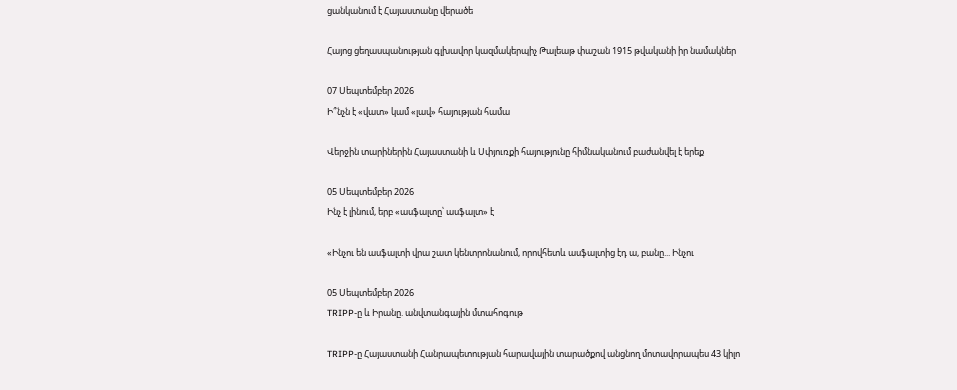ցանկանում է Հայաստանը վերածե

Հայոց ցեղասպանության գլխավոր կազմակերպիչ Թալեաթ փաշան 1915 թվականի իր նամակներ

07 Սեպտեմբեր 2026
Ի՞նչն է «վատ» կամ «լավ» հայության համա

Վերջին տարիներին Հայաստանի և Սփյուռքի հայությունը հիմնականում բաժանվել է երեք

05 Սեպտեմբեր 2026
Ինչ է լինում, երբ «ասֆալտը՝ ասֆալտ» է

«Ինչու են ասֆալտի վրա շատ կենտրոնանում, որովհետև ասֆալտից էդ ա, բանը... Ինչու

05 Սեպտեմբեր 2026
TRIPP-ը և Իրանը. անվտանգային մտահոգութ

TRIPP-ը Հայաստանի Հանրապետության հարավային տարածքով անցնող մոտավորապես 43 կիլո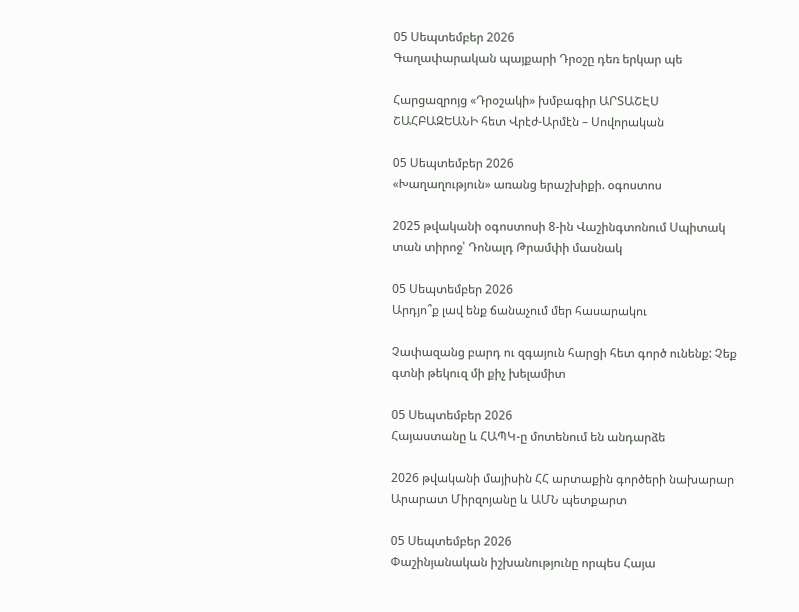05 Սեպտեմբեր 2026
Գաղափարական պայքարի Դրօշը դեռ երկար պե

Հարցազրոյց «Դրօշակի» խմբագիր ԱՐՏԱՇԷՍ ՇԱՀԲԱԶԵԱՆԻ հետ Վրէժ-Արմէն – Սովորական

05 Սեպտեմբեր 2026
«Խաղաղություն» առանց երաշխիքի. օգոստոս

2025 թվականի օգոստոսի 8-ին Վաշինգտոնում Սպիտակ տան տիրոջ՝ Դոնալդ Թրամփի մասնակ

05 Սեպտեմբեր 2026
Արդյո՞ք լավ ենք ճանաչում մեր հասարակու

Չափազանց բարդ ու զգայուն հարցի հետ գործ ունենք: Չեք գտնի թեկուզ մի քիչ խելամիտ

05 Սեպտեմբեր 2026
Հայաստանը և ՀԱՊԿ-ը մոտենում են անդարձե

2026 թվականի մայիսին ՀՀ արտաքին գործերի նախարար Արարատ Միրզոյանը և ԱՄՆ պետքարտ

05 Սեպտեմբեր 2026
Փաշինյանական իշխանությունը որպես Հայա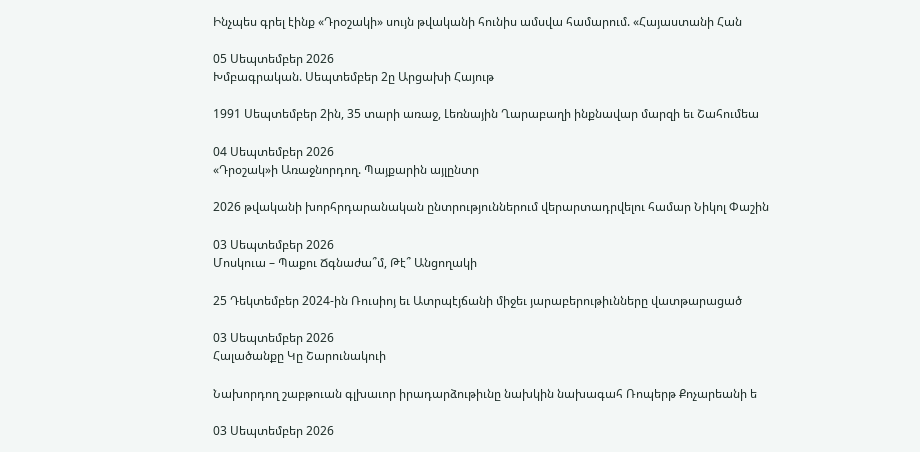Ինչպես գրել էինք «Դրօշակի» սույն թվականի հունիս ամսվա համարում. «Հայաստանի Հան

05 Սեպտեմբեր 2026
Խմբագրական. Սեպտեմբեր 2ը Արցախի Հայութ

1991 Սեպտեմբեր 2ին, 35 տարի առաջ, Լեռնային Ղարաբաղի ինքնավար մարզի եւ Շահումեա

04 Սեպտեմբեր 2026
«Դրօշակ»ի Առաջնորդող. Պայքարին այլընտր

2026 թվականի խորհրդարանական ընտրություններում վերարտադրվելու համար Նիկոլ Փաշին

03 Սեպտեմբեր 2026
Մոսկուա – Պաքու Ճգնաժա՞մ, Թէ՞ Անցողակի

25 Դեկտեմբեր 2024-ին Ռուսիոյ եւ Ատրպէյճանի միջեւ յարաբերութիւնները վատթարացած

03 Սեպտեմբեր 2026
Հալածանքը Կը Շարունակուի

Նախորդող շաբթուան գլխաւոր իրադարձութիւնը նախկին նախագահ Ռոպերթ Քոչարեանի ե

03 Սեպտեմբեր 2026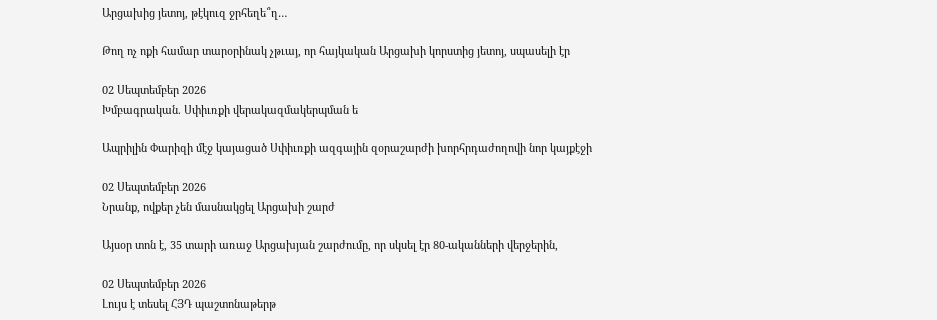Արցախից յետոյ, թէկուզ ջրհեղե՞ղ…

Թող ոչ ոքի համար տարօրինակ չթւայ, որ հայկական Արցախի կորստից յետոյ, սպասելի էր

02 Սեպտեմբեր 2026
Խմբագրական. Սփիւռքի վերակազմակերպման ե

Ապրիլին Փարիզի մէջ կայացած Սփիւռքի ազգային զօրաշարժի խորհրդաժողովի նոր կայքէջի

02 Սեպտեմբեր 2026
Նրանք, ովքեր չեն մասնակցել Արցախի շարժ

Այսօր տոն է, 35 տարի առաջ Արցախյան շարժումը, որ սկսել էր 80-ականների վերջերին,

02 Սեպտեմբեր 2026
Լույս է տեսել ՀՅԴ պաշտոնաթերթ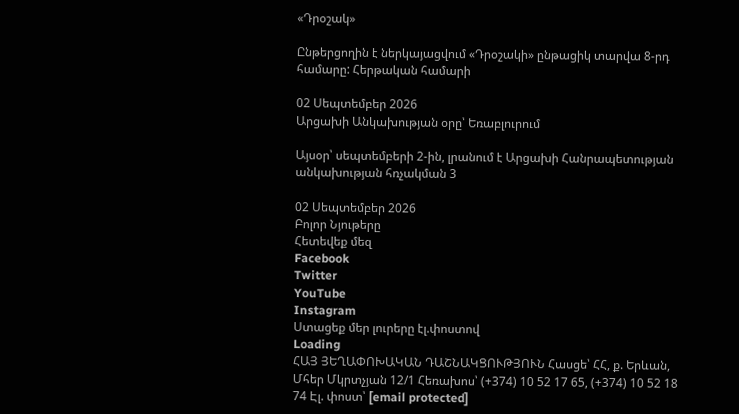«Դրօշակ»

Ընթերցողին է ներկայացվում «Դրօշակի» ընթացիկ տարվա 8-րդ համարը: Հերթական համարի

02 Սեպտեմբեր 2026
Արցախի Անկախության օրը՝ Եռաբլուրում

Այսօր՝ սեպտեմբերի 2-ին, լրանում է Արցախի Հանրապետության անկախության հռչակման 3

02 Սեպտեմբեր 2026
Բոլոր Նյութերը
Հետեվեք մեզ
Facebook
Twitter
YouTube
Instagram
Ստացեք մեր լուրերը էլ.փոստով
Loading
ՀԱՅ ՅԵՂԱՓՈԽԱԿԱՆ ԴԱՇՆԱԿՑՈՒԹՅՈՒՆ Հասցե՝ ՀՀ, ք. Երևան, Մհեր Մկրտչյան 12/1 Հեռախոս՝ (+374) 10 52 17 65, (+374) 10 52 18 74 Էլ. փոստ՝ [email protected]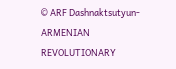© ARF Dashnaktsutyun- ARMENIAN REVOLUTIONARY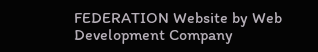FEDERATION Website by Web Development Company